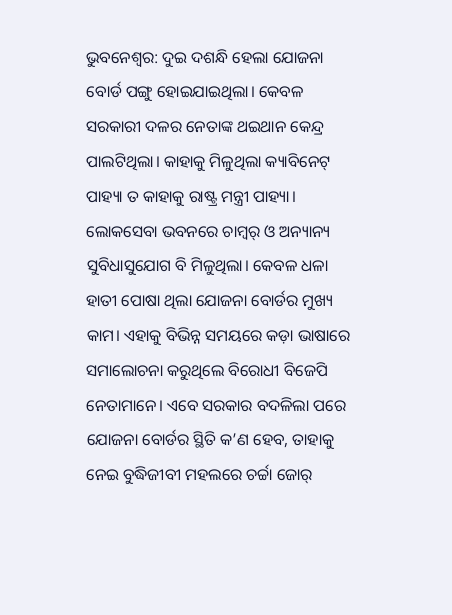ଭୁବନେଶ୍ବର: ଦୁଇ ଦଶନ୍ଧି ହେଲା ଯୋଜନା ବୋର୍ଡ ପଙ୍ଗୁ ହୋଇଯାଇଥିଲା। କେବଳ ସରକାରୀ ଦଳର ନେତାଙ୍କ ଥଇଥାନ କେନ୍ଦ୍ର ପାଲଟିଥିଲା। କାହାକୁ ମିଳୁଥିଲା କ୍ୟାବିନେଟ୍‌ ପାହ୍ୟା ତ କାହାକୁ ରାଷ୍ଟ୍ର ମନ୍ତ୍ରୀ ପାହ୍ୟା। ଲୋକସେବା ଭବନରେ ଚାମ୍ବର୍‌ ଓ ଅନ୍ୟାନ୍ୟ ସୁବିଧାସୁଯୋଗ ବି ମିଳୁଥିଲା। କେବଳ ଧଳା ହାତୀ ପୋଷା ଥିଲା ଯୋଜନା ବୋର୍ଡର ମୁଖ୍ୟ କାମ। ଏହାକୁ ବିଭିନ୍ନ ସମୟରେ କଡ଼ା ଭାଷାରେ ସମାଲୋଚନା କରୁଥିଲେ ବିରୋଧୀ ବିଜେପି ନେତାମାନେ। ଏବେ ସରକାର ବଦଳିଲା ପରେ ଯୋଜନା ବୋର୍ଡର ସ୍ଥିତି କ’ଣ ହେବ, ତାହାକୁ ନେଇ ବୁଦ୍ଧିଜୀବୀ ମହଲରେ ଚର୍ଚ୍ଚା ଜୋର୍‌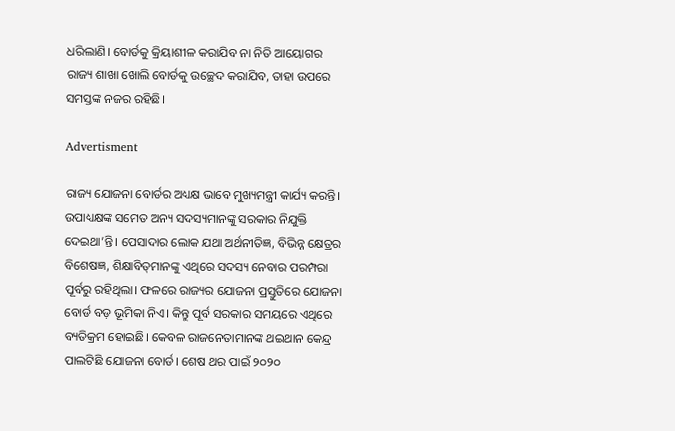ଧରିଲାଣି। ବୋର୍ଡକୁ କ୍ରିୟାଶୀଳ କରାଯିବ ନା ନିତି ଆୟୋଗର ରାଜ୍ୟ ଶାଖା ଖୋଲି ବୋର୍ଡକୁ ଉଚ୍ଛେଦ କରାଯିବ, ତାହା ଉପରେ ସମସ୍ତଙ୍କ ନଜର ରହିଛି।

Advertisment

ରାଜ୍ୟ ଯୋଜନା ବୋର୍ଡର ଅଧ୍ୟକ୍ଷ ଭାବେ ମୁଖ୍ୟମନ୍ତ୍ରୀ କାର୍ଯ୍ୟ କରନ୍ତି। ଉପାଧ୍ୟକ୍ଷଙ୍କ ସମେତ ଅନ୍ୟ ସଦସ୍ୟମାନଙ୍କୁ ସରକାର ନିଯୁକ୍ତି ଦେଇଥା’ନ୍ତି। ପେସାଦାର ଲୋକ ଯଥା ଅର୍ଥନୀତିଜ୍ଞ, ବିଭିନ୍ନ କ୍ଷେତ୍ରର ବିଶେଷଜ୍ଞ, ଶିକ୍ଷାବିତ୍‌ମ‌ାନଙ୍କୁ ଏଥିରେ ସଦସ୍ୟ ନେବାର ପରମ୍ପରା ପୂର୍ବରୁ ରହିଥିଲା। ଫଳରେ ରାଜ୍ୟର ଯୋଜନା ପ୍ରସ୍ତୁତିରେ ଯୋଜନା ବୋର୍ଡ ବଡ଼ ଭୂମିକା ନିଏ। କିନ୍ତୁ ପୂର୍ବ ସରକାର ସମୟରେ ଏଥିରେ ବ୍ୟତିକ୍ରମ ହୋଇଛି। କେବଳ ରାଜନେତାମାନଙ୍କ ଥଇଥାନ କେନ୍ଦ୍ର ପାଲଟିଛି ଯୋଜନା ବୋର୍ଡ। ଶେଷ ଥର ପାଇଁ ୨୦୨୦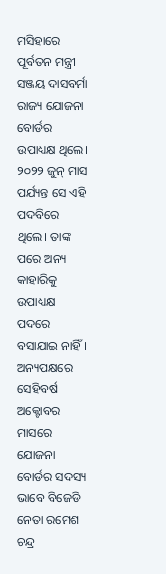ମସିହାରେ ପୂର୍ବତନ ମନ୍ତ୍ରୀ ସଞ୍ଜୟ ଦାସବର୍ମା ରାଜ୍ୟ ଯୋଜନା ବୋର୍ଡର ଉପାଧ୍ୟକ୍ଷ ଥିଲେ। ୨୦୨୨ ଜୁନ୍ ମାସ ପର୍ଯ୍ୟନ୍ତ ସେ ଏହି ପଦବିରେ ଥିଲେ। ତାଙ୍କ ପରେ ଅନ୍ୟ କାହାରିକୁ ଉପାଧ୍ୟକ୍ଷ ପଦରେ ବସାଯାଇ ନାହିଁ। ଅନ୍ୟପକ୍ଷରେ ସେହିବର୍ଷ ଅକ୍ଟୋବର ମାସରେ ଯୋଜନା ବୋର୍ଡର ସଦସ୍ୟ ଭାବେ ବିଜେଡି ନେତା ରମେଶ ଚନ୍ଦ୍ର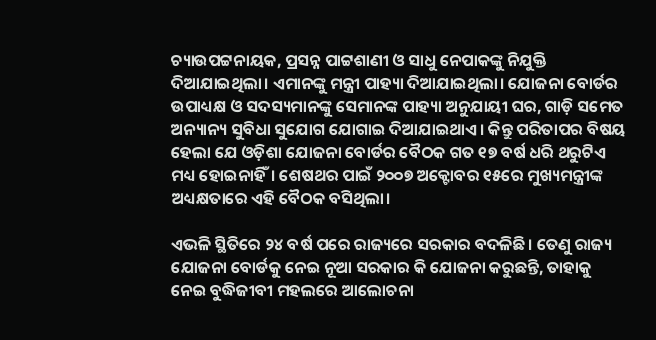ଚ୍ୟାଉପଟ୍ଟନାୟକ, ପ୍ରସନ୍ନ ପାଟ୍ଟଶାଣୀ ଓ ସାଧୁ ନେପାକଙ୍କୁ ନିଯୁକ୍ତି ଦିଆଯାଇଥିଲା। ଏମାନଙ୍କୁ ମନ୍ତ୍ରୀ ପାହ୍ୟା ଦିଆଯାଇଥିଲା। ଯୋଜନା ବୋର୍ଡର ଉପାଧ୍ୟକ୍ଷ ଓ ସଦସ୍ୟମାନଙ୍କୁ ସେମାନଙ୍କ ପାହ୍ୟା ଅନୁଯାୟୀ ଘର, ଗାଡ଼ି ସମେତ ଅନ୍ୟାନ୍ୟ ସୁବିଧା ସୁଯୋଗ ଯୋଗାଇ ଦିଆଯାଇଥାଏ। କିନ୍ତୁ ପରିତାପର ବିଷୟ ହେଲା ଯେ ଓଡ଼ିଶା ଯୋଜନା ବୋର୍ଡର ବୈଠକ ଗତ ୧୭ ବର୍ଷ ଧରି ଥରୁଟିଏ ମଧ୍ୟ ହୋଇନାହିଁ। ଶେଷଥର ପାଇଁ ୨୦୦୭ ଅକ୍ଟୋବର ୧୫ରେ ମୁଖ୍ୟମନ୍ତ୍ରୀଙ୍କ ଅଧ୍ୟକ୍ଷତାରେ ଏହି ବୈଠକ ବସିଥିଲା।

ଏଭଳି ସ୍ଥିତିରେ ୨୪ ବର୍ଷ ପରେ ରାଜ୍ୟରେ ସରକାର ବଦଳିଛି। ‌ତେଣୁ ରାଜ୍ୟ ଯୋଜନା ବୋର୍ଡକୁ ନେଇ ନୂଆ ସରକାର କି ଯୋଜନା କରୁଛନ୍ତି, ତାହାକୁ ନେଇ ବୁଦ୍ଧିଜୀବୀ ମହଲରେ ଆଲୋଚନା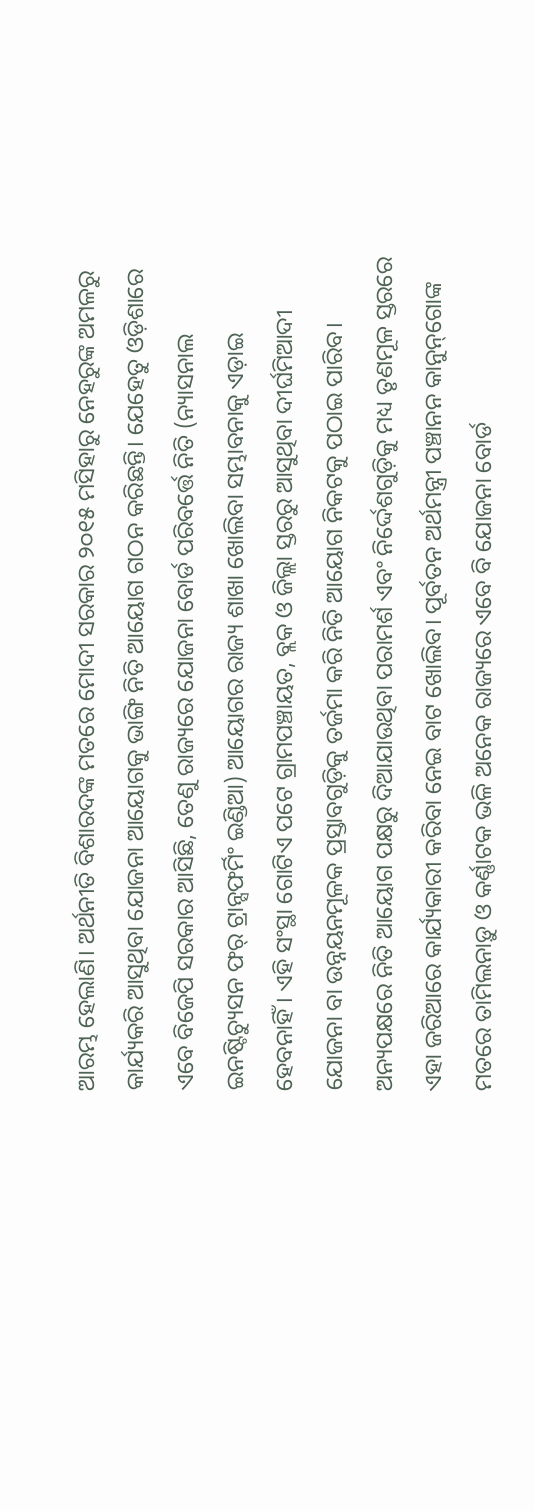ଆରମ୍ଭ ହେଲାଣି। ଅର୍ଥନୀତି ବିଶାରଦଙ୍କ ମତରେ ମୋଦୀ ସରକାର ୨୦୧୫ ମସିହାରୁ ନେହରୁଙ୍କ ଅମଳରୁ କାର୍ଯ୍ୟକରି ଆସୁଥିବା ଯୋଜନା ଆୟୋଗକୁ ଭାଙ୍ଗି ନିତି ଆୟୋଗ ଗଠନ କରିଛନ୍ତି। ଯେହେତୁ ଓଡ଼ିଶାରେ ଏବେ ବିଜେପି ସରକାର ଆସିଛି, ତେଣୁ ରାଜ୍ୟରେ ଯୋଜନା ବୋର୍ଡ ପରିବର୍ତ୍ତେ ନିତି (ନ୍ୟାସନାଲ ଇନଷ୍ଟିଚ୍ୟୁସନ ଫର୍‌ ଟ୍ରାନ୍ସଫର୍ମିଂ ଇଣ୍ଡିଆ) ଆୟୋଗର ରାଜ୍ୟ ଶାଖା ଖୋଲିବା ସମ୍ଭାବନାକୁ ଏଡ଼ାଇ ହେବନାହିଁ। ଏହି ସଂସ୍ଥା ଗୋଟିଏ ପଟେ ଗ୍ରାମପଞ୍ଚାୟତ, ବ୍ଲକ ଓ ଜିଲ୍ଲା ସ୍ତରରୁ ଆସୁଥିବା ଦୀର୍ଘମିଆଦୀ ଯୋଜନା ବା ଉନ୍ନୟନମୂଳକ ପ୍ରସ୍ତାବଗୁଡ଼ିକୁ ତର୍ଜମା କରି ନିତି ଆୟୋଗ ନିକଟକୁ ପଠାଇ ପାରିବ। ଅନ୍ୟପକ୍ଷରେ ନିତି ଆୟୋଗ ପକ୍ଷରୁ ଦିଆଯାଉଥିବା ପରାମର୍ଶ ଏବଂ ନିର୍ଦ୍ଦେଶଗୁଡ଼ିକୁ ମଧ୍ୟ ତୃଣମୂଳ ସ୍ତରରେ ଏହା ଜରିଆରେ କାର୍ଯ୍ୟକାରୀ କରିବା ନେଇ ବାଟ ଖୋଲିବ। ପୂର୍ବତନ ଅର୍ଥମନ୍ତ୍ରୀ ପଞ୍ଚାନନ କାନୁନ୍‌ଗୋଙ୍କ ମତରେ ତାମିଲନାଡ଼ୁ ଓ କର୍ଣ୍ଣାଟକ ଭଳି ଅନେକ ରାଜ୍ୟରେ ଏବେ ବି ଯୋଜନା ବୋର୍ଡ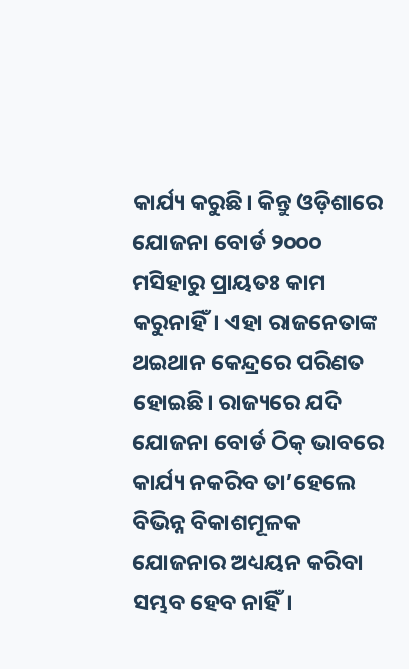କାର୍ଯ୍ୟ କରୁଛି। କିନ୍ତୁ ଓଡ଼ିଶାରେ ଯୋଜନା ବୋର୍ଡ ୨୦୦୦ ମସିହାରୁ ପ୍ରାୟତଃ କାମ କରୁନାହିଁ। ଏହା ରାଜନେତାଙ୍କ ଥଇଥାନ କେନ୍ଦ୍ରରେ ପରିଣତ ହୋଇଛି। ରାଜ୍ୟରେ ଯଦି ଯୋଜନା ବୋର୍ଡ ଠିକ୍‌ ଭାବରେ କାର୍ଯ୍ୟ ନକରିବ ତା’ହେଲେ ବିଭିନ୍ନ ବିକାଶମୂଳକ ଯୋଜନାର ଅଧ୍ୟୟନ କରିବା ସମ୍ଭବ ହେବ ନାହିଁ।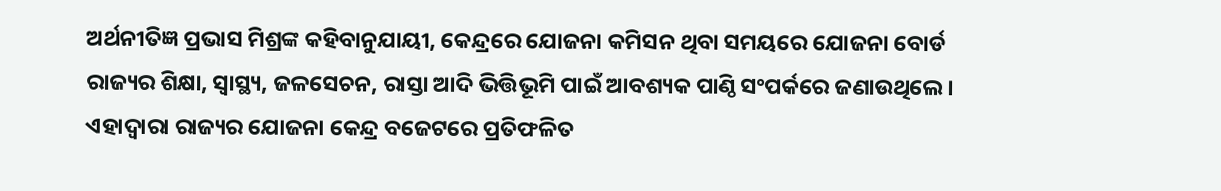ଅର୍ଥନୀତିଜ୍ଞ ପ୍ରଭାସ ମିଶ୍ରଙ୍କ କହିବାନୁଯାୟୀ, କେନ୍ଦ୍ରରେ ଯୋଜନା କମିସନ ଥିବା ସମୟରେ ଯୋଜନା ବୋର୍ଡ ରାଜ୍ୟର ଶିକ୍ଷା, ସ୍ବାସ୍ଥ୍ୟ, ଜଳସେଚନ, ରାସ୍ତା ଆଦି ଭିତ୍ତିଭୂମି ପାଇଁ ଆବଶ୍ୟକ ପାଣ୍ଠି ସଂପର୍କରେ ଜଣାଉଥିଲେ। ଏହାଦ୍ବାରା ରାଜ୍ୟର ଯୋଜନା କେନ୍ଦ୍ର ବଜେଟରେ ପ୍ରତିଫଳିତ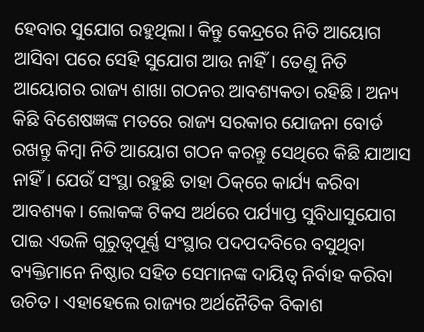ହେବାର ସୁଯୋଗ ରହୁଥିଲା। କିନ୍ତୁ କେନ୍ଦ୍ରରେ ନିତି ଆୟୋଗ ଆସିବା ପରେ ସେହି ସୁଯୋଗ ଆଉ ନାହିଁ। ତେଣୁ ନିତି ଆୟୋଗର ରାଜ୍ୟ ଶାଖା ଗଠନର ଆବଶ୍ୟକତା ରହିଛି। ଅନ୍ୟ କିଛି ବିଶେଷଜ୍ଞଙ୍କ ମତରେ ରାଜ୍ୟ ସରକାର ଯୋଜନା ବୋର୍ଡ ରଖନ୍ତୁ କିମ୍ବା ନିତି ଆୟୋଗ ଗଠନ କରନ୍ତୁ ସେଥିରେ କିଛି ଯାଆସ ନାହିଁ। ଯେଉଁ ସଂସ୍ଥା ରହୁଛି ତାହା ଠିକ୍‌ରେ କାର୍ଯ୍ୟ କରିବା ଆବଶ୍ୟକ। ଲୋକଙ୍କ ଟିକସ ଅର୍ଥରେ ପର୍ଯ୍ୟାପ୍ତ ସୁବିଧାସୁଯୋଗ ପାଇ ଏଭଳି ଗୁରୁତ୍ବପୂର୍ଣ୍ଣ ସଂସ୍ଥାର ପଦପଦବିରେ ବସୁଥିବା ବ୍ୟକ୍ତିମାନେ ନିଷ୍ଠାର ସହିତ ସେମାନଙ୍କ ଦାୟିତ୍ବ ନିର୍ବାହ କରିବା‌ ଉଚିତ। ଏହା‌ହେଲେ ରାଜ୍ୟର ଅର୍ଥନୈତିକ ବିକାଶ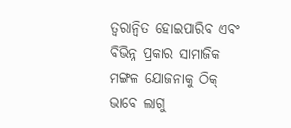ତ୍ବରାନ୍ବିତ ହୋଇପାରିବ ଏବଂ ବିଭିନ୍ନ ପ୍ରକାର ସାମାଜିକ ମଙ୍ଗଳ ଯୋଜନାକୁ ଠିକ୍‌ ଭାବେ ଲାଗୁ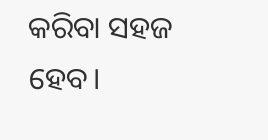କରିବା ସହଜ ହେବ।